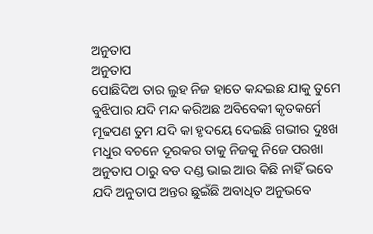ଅନୁତାପ
ଅନୁତାପ
ପୋଛିଦିଅ ତାର ଲୁହ ନିଜ ହାତେ କନ୍ଦଇଛ ଯାକୁ ତୁମେ
ବୁଝିପାର ଯଦି ମନ୍ଦ କରିଅଛ ଅବିବେକୀ କୃତକର୍ମେ
ମୂଢପଣ ତୁମ ଯଦି କା ହୃଦୟେ ଦେଇଛି ଗଭୀର ଦୁଃଖ
ମଧୁର ବଚନେ ଦୂରକର ତାକୁ ନିଜକୁ ନିଜେ ପରଖା
ଅନୁତାପ ଠାରୁ ବଡ ଦଣ୍ଡ ଭାଇ ଆଉ କିଛି ନାହିଁ ଭବେ
ଯଦି ଅନୁତାପ ଅନ୍ତର ଛୁଇଁଛି ଅବାଧିତ ଅନୁଭବେ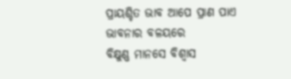ପ୍ରାୟଶ୍ଚିତ ଭାବ ଆପେ ପ୍ରାଣ ପାଏ ଭାବନାର ବଳୟରେ
ବିକ୍ଷୁଣ୍ଣ ମାନସେ ବିଶ୍ୱାସ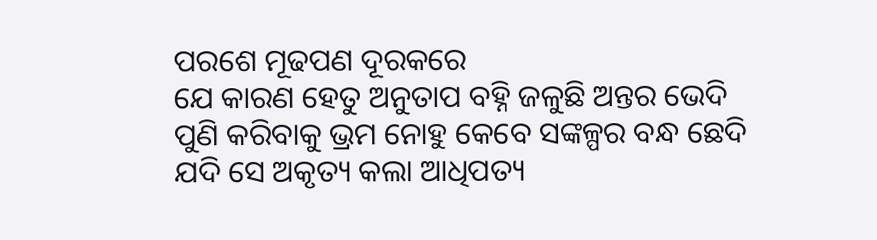ପରଶେ ମୂଢପଣ ଦୂରକରେ
ଯେ କାରଣ ହେତୁ ଅନୁତାପ ବହ୍ନି ଜଳୁଛି ଅନ୍ତର ଭେଦି
ପୁଣି କରିବାକୁ ଭ୍ରମ ନୋହୁ କେବେ ସଙ୍କଳ୍ପର ବନ୍ଧ ଛେଦି
ଯଦି ସେ ଅକୃତ୍ୟ କଲା ଆଧିପତ୍ୟ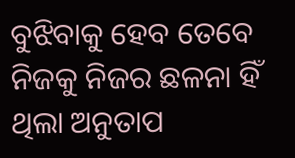ବୁଝିବାକୁ ହେବ ତେବେ
ନିଜକୁ ନିଜର ଛଳନା ହିଁ ଥିଲା ଅନୁତାପ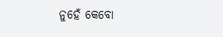ନୁହେଁ କେବୋ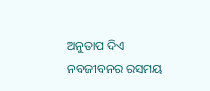ଅନୁତାପ ଦିଏ ନବଜୀବନର ରସମୟ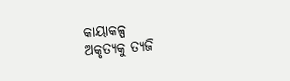କାୟାକଳ୍ପ
ଅକୃତ୍ୟକୁ ତ୍ୟଜି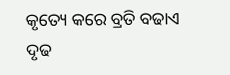କୃତ୍ୟେ କରେ ବ୍ରତି ବଢାଏ ଦୃଢ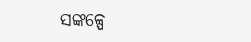ସଙ୍କଳ୍ପେ